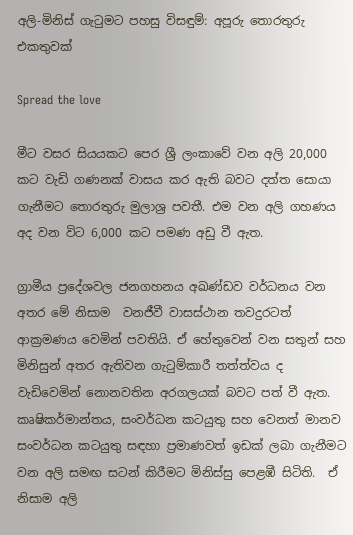අලි-මිනිස් ගැටුමට පහසු විසඳුම්: අපූරු තොරතුරු එකතුවක්

Spread the love

මීට වසර සියයකට පෙර ශ්‍රී ලංකාවේ වන අලි 20,000 කට වැඩි ගණනක් වාසය කර ඇති බවට දත්ත සොයා ගැනීමට තොරතුරු මුලාශ්‍ර පවතී. එම වන අලි ගහණය අද වන විට 6,000 කට පමණ අඩු වී ඇත.

ග්‍රාමීය ප්‍රදේශවල ජනගහනය අඛණ්ඩව වර්ධනය වන අතර මේ නිසාම  වනජීවී වාසස්ථාන තවදුරටත් ආක්‍රමණය වෙමින් පවතියි. ඒ හේතුවෙන් වන සතුන් සහ මිනිසුන් අතර ඇතිවන ගැටුම්කාරී තත්ත්වය ද වැඩිවෙමින් නොනවතින අරගලයක් බවට පත් වී ඇත. කෘෂිකර්මාන්තය, සංවර්ධන කටයුතු සහ වෙනත් මානව සංවර්ධන කටයුතු සඳහා ප්‍රමාණවත් ඉඩක් ලබා ගැනීමට වන අලි සමඟ සටන් කිරීමට මිනිස්සු පෙළඹී සිටිති.  ඒ නිසාම අලි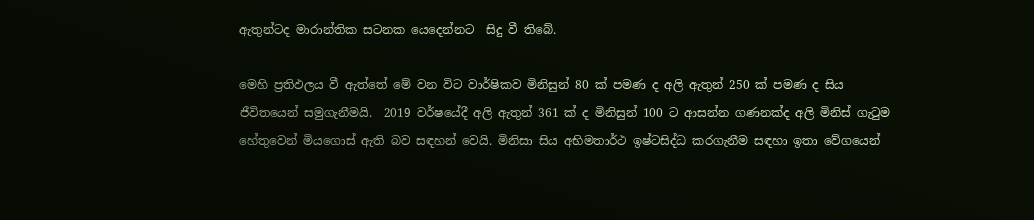ඇතුන්ටද මාරාන්තික සටනක යෙදෙන්නට  සිදු වී තිබේ.

මෙහි ප්‍රතිඵලය වී ඇත්තේ මේ වන විට වාර්ෂිකව මිනිසුන් 80 ක් පමණ ද අලි ඇතුන් 250 ක් පමණ ද සිය ජීවිතයෙන් සමුගැනීමයි.  2019 වර්ෂයේදී අලි ඇතුන් 361 ක් ද මිනිසුන් 100 ට ආසන්න ගණනක්ද අලි මිනිස් ගැටුම හේතුවෙන් මියගොස් ඇති බව සඳහන් වෙයි. මිනිසා සිය අභිමතාර්ථ ඉෂ්ටසිද්ධ කරගැනීම සඳහා ඉතා වේගයෙන්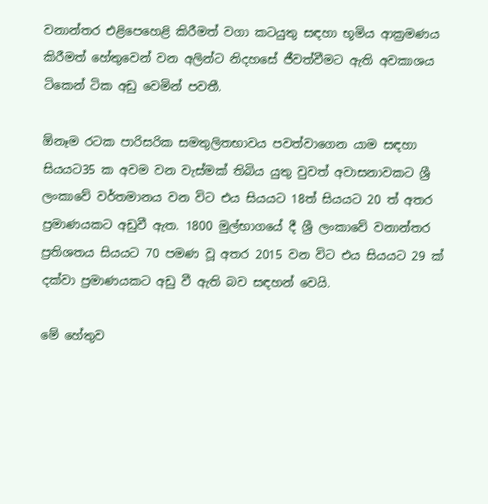වනාන්තර එළිපෙහෙළි කිරීමත් වගා කටයුතු සඳහා භූමිය ආක්‍රමණය කිරීමත් හේතුවෙන් වන අලින්ට නිදහසේ ජීවත්වීමට ඇති අවකාශය ටිකෙන් ටික අඩු වෙමින් පවතී.

ඕනෑම රටක පාරිසරික සමතුලිතභාවය පවත්වාගෙන යාම සඳහා සියයට35 ක අවම වන වැස්මක් තිබිය යුතු වුවත් අවාසනාවකට ශ්‍රී ලංකාවේ වර්තමානය වන විට එය සියයට 18ත් සියයට 20 ත් අතර ප්‍රමාණයකට අඩුවී ඇත. 1800 මුල්භාගයේ දී ශ්‍රී ලංකාවේ වනාන්තර ප්‍රතිශතය සියයට 70 පමණ වූ අතර 2015 වන විට එය සියයට 29 ක් දක්වා ප්‍රමාණයකට අඩු වී ඇති බව සඳහන් වෙයි.

මේ හේතුව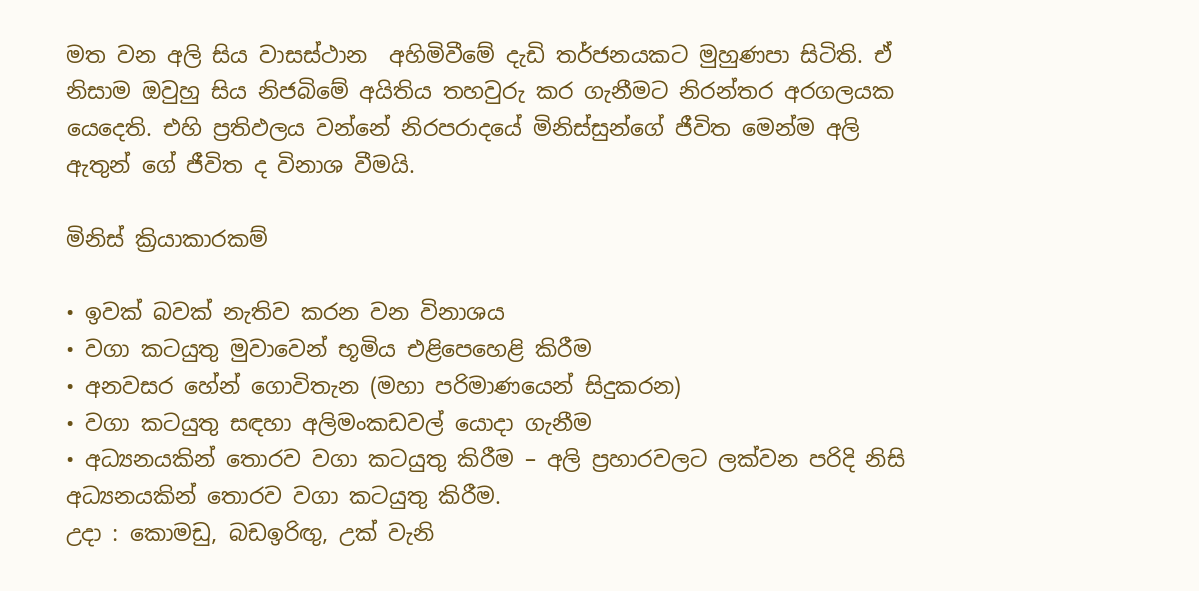මත වන අලි සිය වාසස්ථාන  අහිමිවීමේ දැඩි තර්ජනයකට මුහුණපා සිටිති. ඒ නිසාම ඔවුහු සිය නිජබිමේ අයිතිය තහවුරු කර ගැනීමට නිරන්තර අරගලයක යෙදෙති. එහි ප්‍රතිඵලය වන්නේ නිරපරාදයේ මිනිස්සුන්ගේ ජීවිත මෙන්ම අලි ඇතුන් ගේ ජීවිත ද විනාශ වීමයි.

මිනිස් ක්‍රියාකාරකම්

• ඉවක් බවක් නැතිව කරන වන විනාශය
• වගා කටයුතු මුවාවෙන් භූමිය එළිපෙහෙළි කිරීම
• අනවසර හේන් ගොවිතැන (මහා පරිමාණයෙන් සිදුකරන)
• වගා කටයුතු සඳහා අලිමංකඩවල් යොදා ගැනීම
• අධ්‍යනයකින් තොරව වගා කටයුතු කිරීම – අලි ප්‍රහාරවලට ලක්වන පරිදි නිසි අධ්‍යනයකින් තොරව වගා කටයුතු කිරීම.
උදා : කොමඩු, බඩඉරිඟු‍, උක් වැනි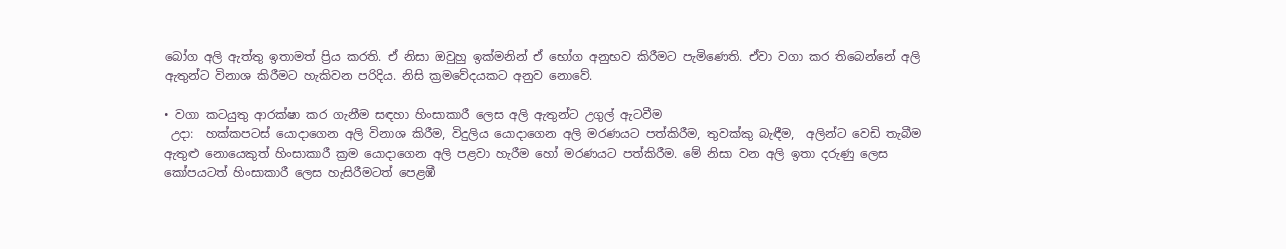බෝග අලි ඇත්තු ඉතාමත් ප්‍රිය කරති. ඒ නිසා ඔවුහු ඉක්මනින් ඒ භෝග අනුභව කිරීමට පැමිණෙති. ඒවා වගා කර තිබෙන්නේ අලි ඇතුන්ට විනාශ කිරීමට හැකිවන පරිදිය. නිසි ක්‍රමවේදයකට අනුව නොවේ.

• වගා කටයුතු ආරක්ෂා කර ගැනීම සඳහා හිංසාකාරී ලෙස අලි ඇතුන්ට උගුල් ඇටවීම
 උදා:  හක්කපටස් යොදාගෙන අලි විනාශ කිරීම, විදුලිය යොදාගෙන අලි මරණයට පත්කිරීම, තුවක්කු බැඳීම,  අලින්ට වෙඩි තැබීම ඇතුළු නොයෙකුත් හිංසාකාරී ක්‍රම යොදාගෙන අලි පළවා හැරීම හෝ මරණයට පත්කිරීම. මේ නිසා වන අලි ඉතා දරුණු ලෙස කෝපයටත් හිංසාකාරී ලෙස හැසිරීමටත් පෙළඹී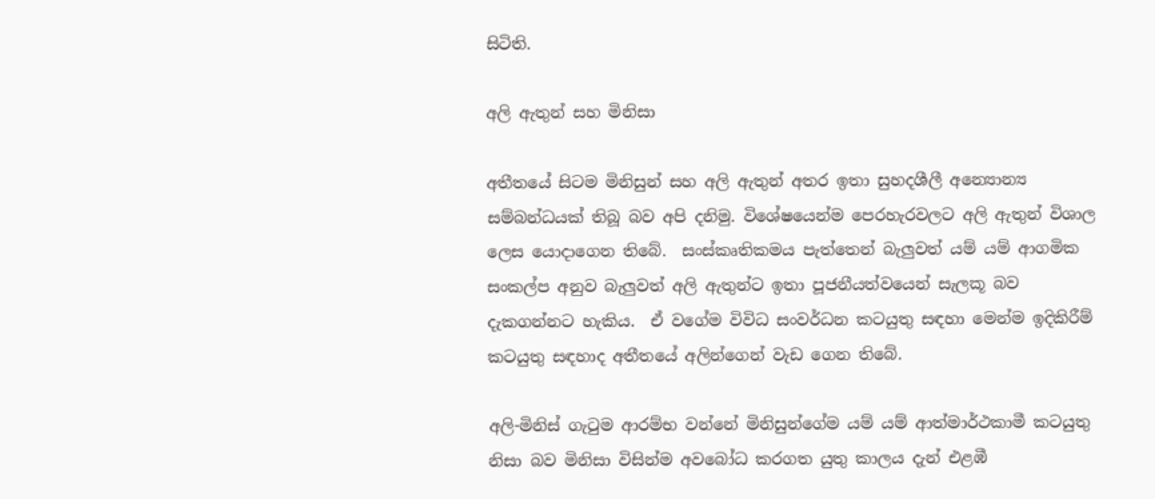සිටිති.

අලි ඇතුන් සහ මිනිසා

අතීතයේ සිටම මිනිසුන් සහ අලි ඇතුන් අතර ඉතා සුහදශීලී අන්‍යොන්‍ය සම්බන්ධයක් තිබූ බව අපි දනිමු. විශේෂයෙන්ම පෙරහැරවලට අලි ඇතුන් විශාල ලෙස යොදාගෙන තිබේ.  සංස්කෘතිකමය පැත්තෙන් බැලු‍වත් යම් යම් ආගමික සංකල්ප අනුව බැලු‍වත් අලි ඇතුන්ට ඉතා පූජනීයත්වයෙන් සැලකූ බව දැකගන්නට හැකිය.  ඒ වගේම විවිධ සංවර්ධන කටයුතු සඳහා මෙන්ම ඉදිකිරීම් කටයුතු සඳහාද අතීතයේ අලින්ගෙන් වැඩ ගෙන තිබේ.

අලි-මිනිස් ගැටුම ආරම්භ වන්නේ මිනිසුන්ගේම යම් යම් ආත්මාර්ථකාමී කටයුතු නිසා බව මිනිසා විසින්ම අවබෝධ කරගත යුතු කාලය දැන් එළඹී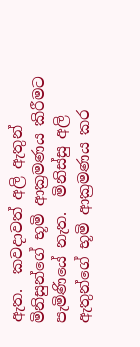ඇත.  කවදාවත් අලි ඇතුන් මිනිසුන්ගේ භූමි ආක්‍රමණය කිරීමට පැමිණියේ නැත.  මිනිස්සු අලි ඇතුන්ගේ භූමි ආක්‍රමණය කර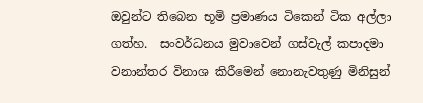ඔවුන්ට තිබෙන භූමි ප්‍රමාණය ටිකෙන් ටික අල්ලා ගත්හ.  සංවර්ධනය මුවාවෙන් ගස්වැල් කපාදමා  වනාන්තර විනාශ කිරීමෙන් නොනැවතුණු මිනිසුන්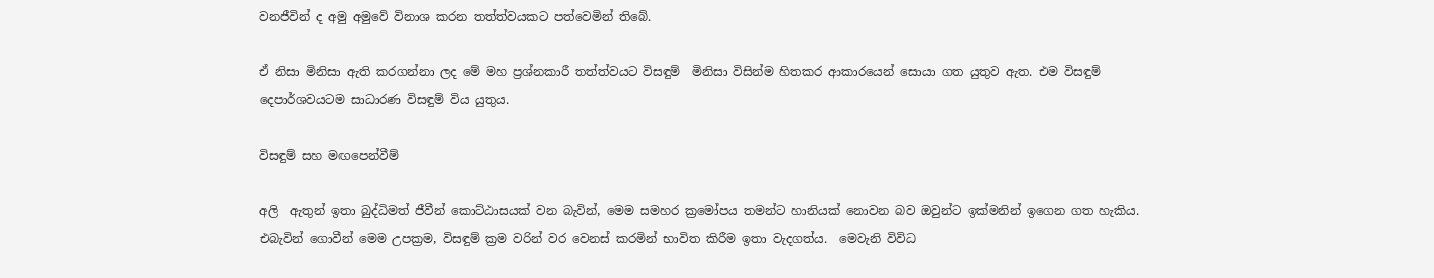වනජීවින් ද අමු අමුවේ විනාශ කරන තත්ත්වයකට පත්වෙමින් තිබේ.

ඒ නිසා මිනිසා ඇති කරගන්නා ලද මේ මහ ප්‍රශ්නකාරී තත්ත්වයට විසඳුම්  මිනිසා විසින්ම හිතකර ආකාරයෙන් සොයා ගත යුතුව ඇත. එම විසඳුම් දෙපාර්ශවයටම සාධාරණ විසඳුම් විය යුතුය.

විසඳුම් සහ මඟපෙන්වීම්

අලි  ඇතුන් ඉතා බුද්ධිමත් ජීවීන් කොට්ඨාසයක් වන බැවින්, මෙම සමහර ක්‍රමෝපය තමන්ට හානියක් නොවන බව ඔවුන්ට ඉක්මනින් ඉගෙන ගත හැකිය. එබැවින් ගොවීන් මෙම උපක්‍රම, විසඳුම් ක්‍රම වරින් වර වෙනස් කරමින් භාවිත කිරීම ඉතා වැදගත්ය.  මෙවැනි විවිධ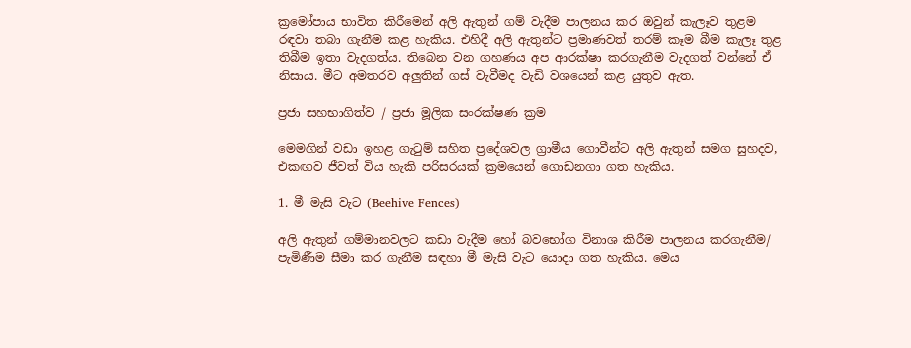ක්‍රමෝපාය භාවිත කිරීමෙන් අලි ඇතුන් ගම් වැදීම පාලනය කර ඔවුන් කැලෑව තුළම රඳවා තබා ගැනීම කළ හැකිය. එහිදී අලි ඇතුන්ට ප්‍රමාණවත් තරම් කෑම බීම කැලෑ තුළ තිබීම ඉතා වැදගත්ය. තිබෙන වන ගහණය අප ආරක්ෂා කරගැනීම වැදගත් වන්නේ ඒ නිසාය. මීට අමතරව අලු‍තින් ගස් වැවීමද වැඩි වශයෙන් කළ යුතුව ඇත.

ප්‍රජා සහභාගිත්ව / ප්‍රජා මූලික සංරක්ෂණ ක්‍රම

මෙමගින් වඩා ඉහළ ගැටුම් සහිත ප්‍රදේශවල ග්‍රාමීය ගොවීන්ට අලි ඇතුන් සමග සුහදව, එකඟව ජීවත් විය හැකි පරිසරයක් ක්‍රමයෙන් ගොඩනගා ගත හැකිය.

1. මී මැසි වැට (Beehive Fences)

අලි ඇතුන් ගම්මානවලට කඩා වැදීම හෝ බවභෝග විනාශ කිරීම පාලනය කරගැනීම/ පැමිණීම සීමා කර ගැනීම සඳහා මී මැසි වැට යොදා ගත හැකිය. මෙය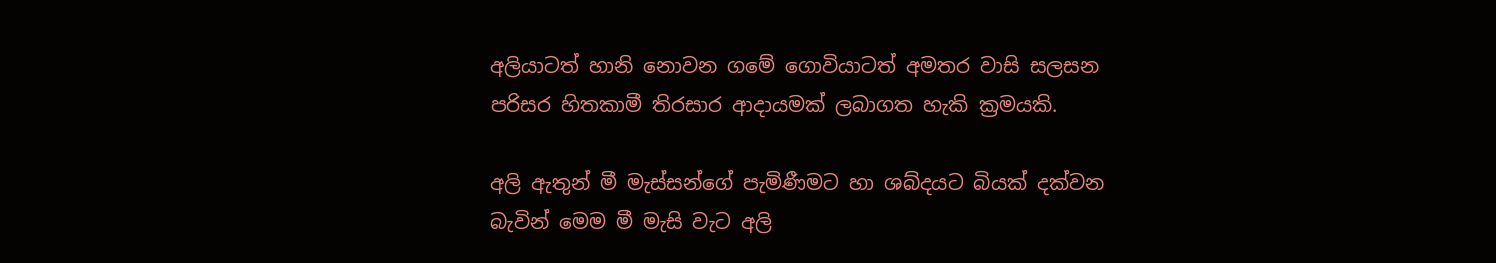අලියාටත් හානි නොවන ගමේ ගොවියාටත් අමතර වාසි සලසන පරිසර හිතකාමී තිරසාර ආදායමක් ලබාගත හැකි ක්‍රමයකි.

අලි ඇතුන් මී මැස්සන්ගේ පැමිණීමට හා ශබ්දයට බියක් දක්වන බැවින් මෙම මී මැසි වැට අලි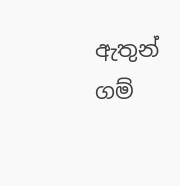ඇතුන් ගම්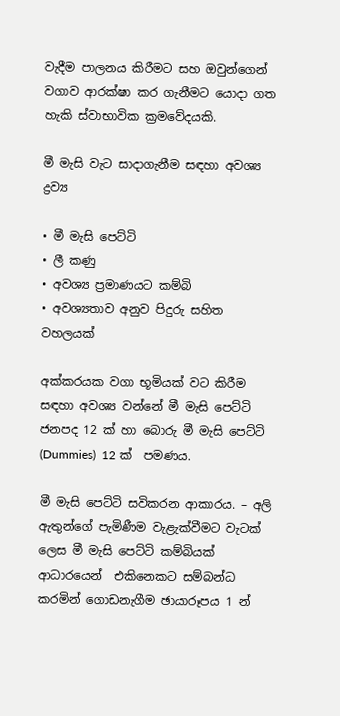වැදීම පාලනය කිරීමට සහ ඔවුන්ගෙන් වගාව ආරක්ෂා කර ගැනීමට යොදා ගත හැකි ස්වාභාවික ක්‍රමවේදයකි.

මී මැසි වැට සාදාගැනීම සඳහා අවශ්‍ය ද්‍රව්‍ය

• මී මැසි පෙට්ටි
• ලී කණු
• අවශ්‍ය ප්‍රමාණයට කම්බි
• අවශ්‍යතාව අනුව පිදුරු සහිත වහලයක්

අක්කරයක වගා භූමියක් වට කිරීම සඳහා අවශ්‍ය වන්නේ මී මැසි පෙට්ටි ජනපද 12 ක් හා ‌බොරු මී මැසි පෙට්ටි (Dummies)  12 ක්  පමණය.

මී මැසි පෙට්ටි සවිකරන ආකාරය. – අලි ඇතුන්ගේ පැමිණීම වැළැක්වීමට වැටක් ලෙස මී මැසි පෙට්ටි කම්බියක් ආධාරයෙන්  එකිනෙකට සම්බන්ධ කරමින් ගොඩනැගීම ඡායාරූපය 1 න්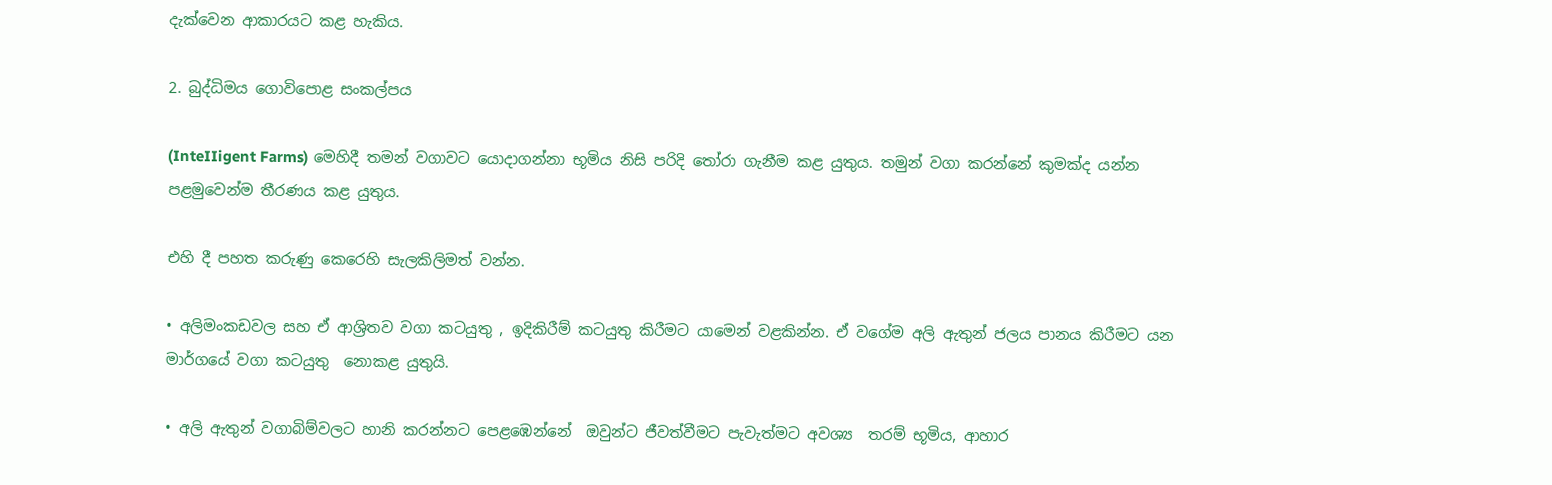දැක්වෙන ආකාරයට කළ හැකිය.

2. බුද්ධිමය ගොවිපොළ සංකල්පය

(InteIIigent Farms) මෙහිදී තමන් වගාවට යොදාගන්නා භූමිය නිසි පරිදි තෝරා ගැනීම කළ යුතුය. තමුන් වගා කරන්නේ කුමක්ද යන්න පළමුවෙන්ම තීරණය කළ යුතුය.

එහි දී පහත කරුණු කෙරෙහි සැලකිලිමත් වන්න.

• අලිමංකඩවල සහ ඒ ආශ්‍රිතව වගා කටයුතු , ඉදිකිරීම් කටයුතු කිරීමට යාමෙන් වළකින්න. ඒ වගේම අලි ඇතුන් ජලය පානය කිරීමට යන මාර්ගයේ වගා කටයුතු  නොකළ යුතුයි.

• අලි ඇතුන් වගාබිම්වලට හානි කරන්නට පෙළඹෙන්නේ  ඔවුන්ට ජීවත්වීමට පැවැත්මට අවශ්‍ය  තරම් භූමිය, ආහාර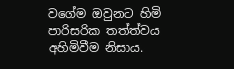වගේම ඔවුනට හිමි පාරිසරික තත්ත්වය අහිමිවීම නිසාය.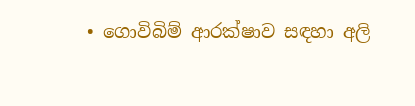• ගොවිබිම් ආරක්ෂාව සඳහා අලි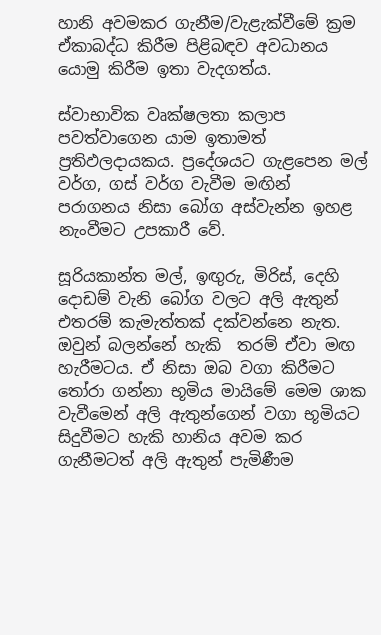හානි අවමකර ගැනීම/වැළැක්වීමේ ක්‍රම ඒකාබද්ධ කිරීම පිළිබඳව අවධානය යොමු කිරීම ඉතා වැදගත්ය.

ස්වාභාවික වෘක්ෂලතා කලාප පවත්වාගෙන යාම ඉතාමත් ප්‍රතිඵලදායකය. ප්‍රදේශයට ගැළපෙන මල් වර්ග, ගස් වර්ග වැවීම මඟින් පරාගනය නිසා බෝග අස්වැන්න ඉහළ නැංවීමට උපකාරී වේ.

සූරියකාන්ත මල්, ඉඟු‍රු, මිරිස්, දෙහි දොඩම් වැනි බෝග වලට අලි ඇතුන් එතරම් කැමැත්තක් දක්වන්නෙ නැත.  ඔවුන් බලන්නේ හැකි  තරම් ඒවා මඟ හැරීමටය. ඒ නිසා ඔබ වගා කිරීමට තෝරා ගන්නා භූමිය මායිමේ මෙම ශාක වැවීමෙන් අලි ඇතුන්ගෙන් වගා භූමියට සිදුවීමට හැකි හානිය අවම කර ගැනීමටත් අලි ඇතුන් පැමිණීම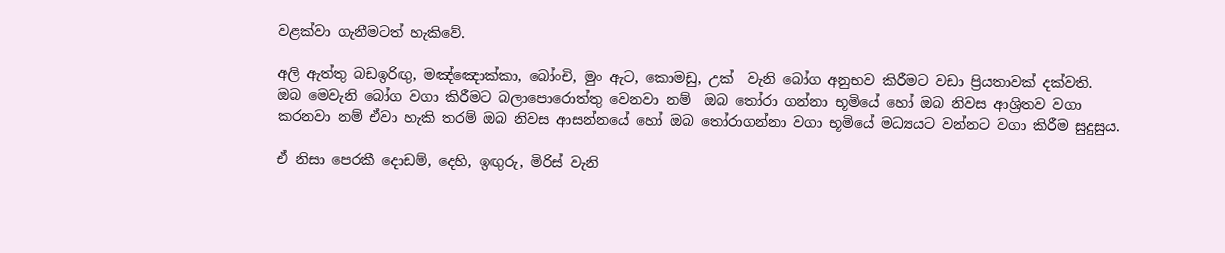වළක්වා ගැනීමටත් හැකිවේ.

අලි ඇත්තු බඩඉරිඟු‍, මඤ්ඤොක්කා, බෝංචි, මුං ඇට, කොමඩු, උක්  වැනි බෝග අනුභව කිරීමට වඩා ප්‍රියතාවක් දක්වති.  ඔබ මෙවැනි බෝග වගා කිරීමට බලාපොරොත්තු වෙනවා නම්  ඔබ තෝරා ගන්නා භූමියේ හෝ ඔබ නිවස ආශ්‍රිතව වගා කරනවා නම් ඒවා හැකි තරම් ඔබ නිවස ආසන්නයේ හෝ ඔබ තෝරාගන්නා වගා භූමියේ මධ්‍යයට වන්නට වගා කිරීම සුදුසුය.

ඒ නිසා පෙරකී දොඩම්, දෙහි, ඉඟු‍රු, මිරිස් වැනි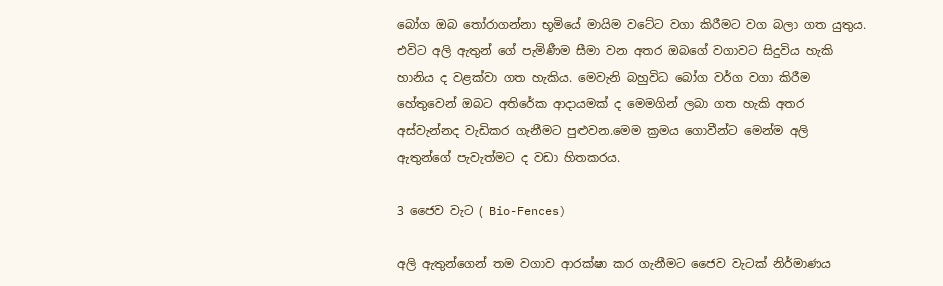බෝග ඔබ තෝරාගන්නා භූමියේ මායිම වටේට වගා කිරීමට වග බලා ගත යුතුය. එවිට අලි ඇතුන් ගේ පැමිණීම සීමා වන අතර ඔබගේ වගාවට සිදුවිය හැකි හානිය ද වළක්වා ගත හැකිය. මෙවැනි බහුවිධ බෝග වර්ග වගා කිරීම හේතුවෙන් ඔබට අතිරේක ආදායමක් ද මෙමගින් ලබා ගත හැකි අතර අස්වැන්නද වැඩිකර ගැනීමට පුළුවන.මෙම ක්‍රමය ගොවීන්ට මෙන්ම අලි ඇතුන්ගේ පැවැත්මට ද වඩා හිතකරය.

3 ජෛව වැට ( Bio-Fences)

අලි ඇතුන්ගෙන් තම වගාව ආරක්ෂා කර ගැනීමට ජෛව වැටක් නිර්මාණය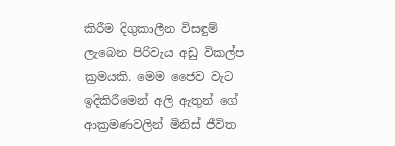කිරීම දිගුකාලීන විසඳුම් ලැබෙන පිරිවැය අඩු විකල්ප ක්‍රමයකි. මෙම ජෛව වැට ඉදිකිරීමෙන් අලි ඇතුන් ගේ ආක්‍රමණවලින් මිනිස් ජීවිත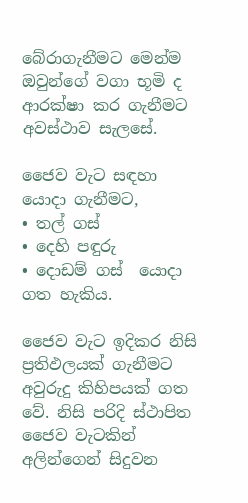බේරාගැනීමට මෙන්ම ඔවුන්ගේ වගා භූමි ද ආරක්ෂා කර ගැනීමට  අවස්ථාව සැලසේ.

ජෛව වැට සඳහා යොදා ගැනීමට,
• තල් ගස්
• දෙහි පඳුරු
• දොඩම් ගස්  යොදා ගත හැකිය.

ජෛව වැට ඉදිකර නිසි ප්‍රතිඵලයක් ගැනීමට අවුරුදු කිහිපයක් ගත වේ. නිසි පරිදි ස්ථාපිත ජෛව වැටකින් අලින්ගෙන් සිදුවන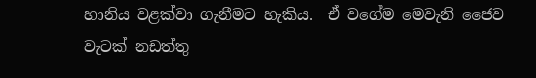හානිය වළක්වා ගැනීමට හැකිය.  ඒ වගේම මෙවැනි ජෛව වැටක් නඩත්තු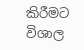කිරීමට විශාල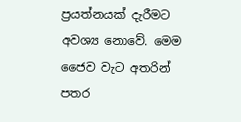ප්‍රයත්නයක් දැරීමට අවශ්‍ය නොවේ. මෙම ජෛව වැට අතරින් පතර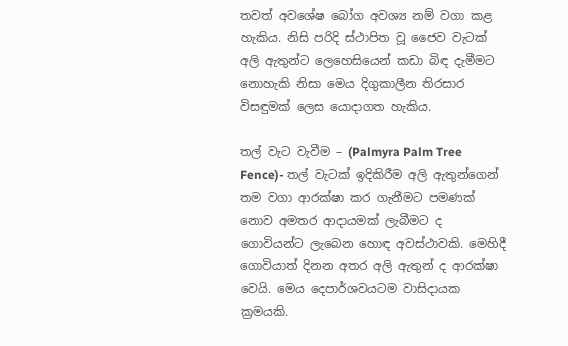තවත් අවශේෂ බෝග අවශ්‍ය නම් වගා කළ හැකිය. නිසි පරිදි ස්ථාපිත වූ ජෛව වැටක් අලි ඇතුන්ට ලෙහෙසියෙන් කඩා බිඳ දැමීමට නොහැකි නිසා මෙය දිගුකාලීන තිරසාර විසඳුමක් ලෙස යොදාගත හැකිය.

තල් වැට වැවීම – (Palmyra Palm Tree Fence)- තල් වැටක් ඉදිකිරීම අලි ඇතුන්ගෙන් තම වගා ආරක්ෂා කර ගැනීමට පමණක් නොව අමතර ආදායමක් ලැබීමට ද ගොවියන්ට ලැබෙන හොඳ අවස්ථාවකි. මෙහිදී ගොවියාත් දිනන අතර අලි ඇතුන් ද ආරක්ෂා වෙයි. මෙය දෙපාර්ශවයටම වාසිදායක ක්‍රමයකි.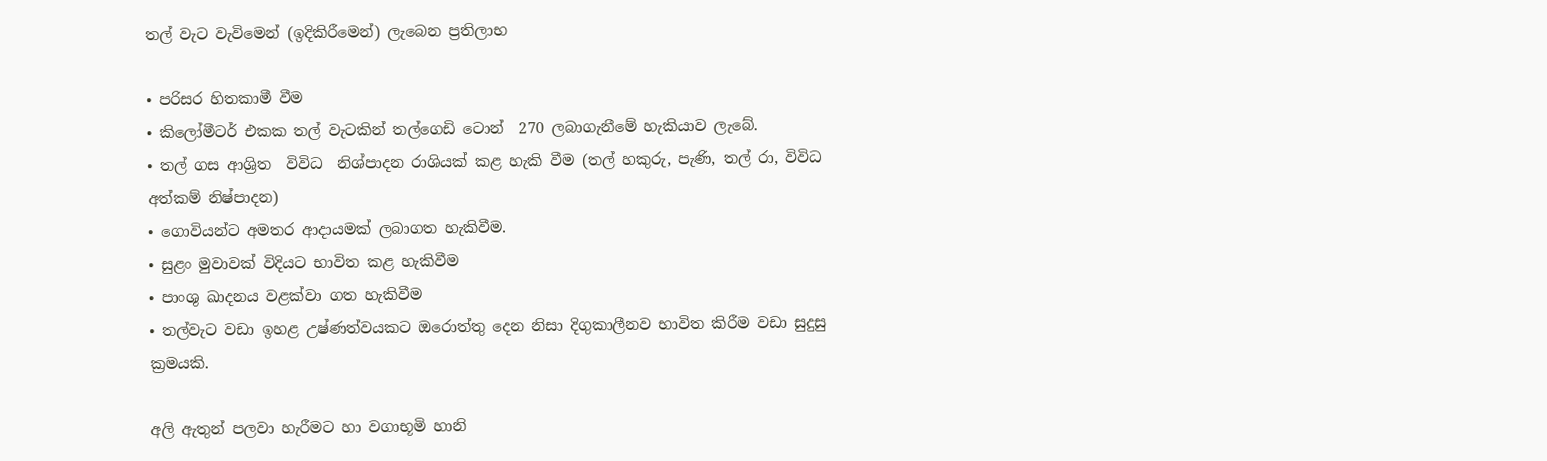තල් වැට වැවිමෙන් (ඉදිකිරීමෙන්) ලැබෙන ප්‍රතිලාභ

• පරිසර හිතකාමී වීම
• කිලෝමීටර් එකක තල් වැටකින් තල්ගෙඩි ටොන්  270 ලබාගැනීමේ හැකියාව ලැබේ.
• තල් ගස ආශ්‍රිත  විවිධ  නිශ්පාදන රාශියක් කළ හැකි වීම (තල් හකුරු, පැණි, තල් රා, විවිධ අත්කම් නිෂ්පාදන)
• ගොවියන්ට අමතර ආදායමක් ලබාගත හැකිවීම.
• සුළං මුවාවක් විදියට භාවිත කළ හැකිවීම
• පාංශු ඛාදනය වළක්වා ගත හැකිවීම
• තල්වැට වඩා ඉහළ උෂ්ණත්වයකට ඔරොත්තු දෙන නිසා දිගුකාලීනව භාවිත කිරීම වඩා සුදුසු ක්‍රමයකි.

අලි ඇතුන් පලවා හැරීමට හා වගාභූමි හානි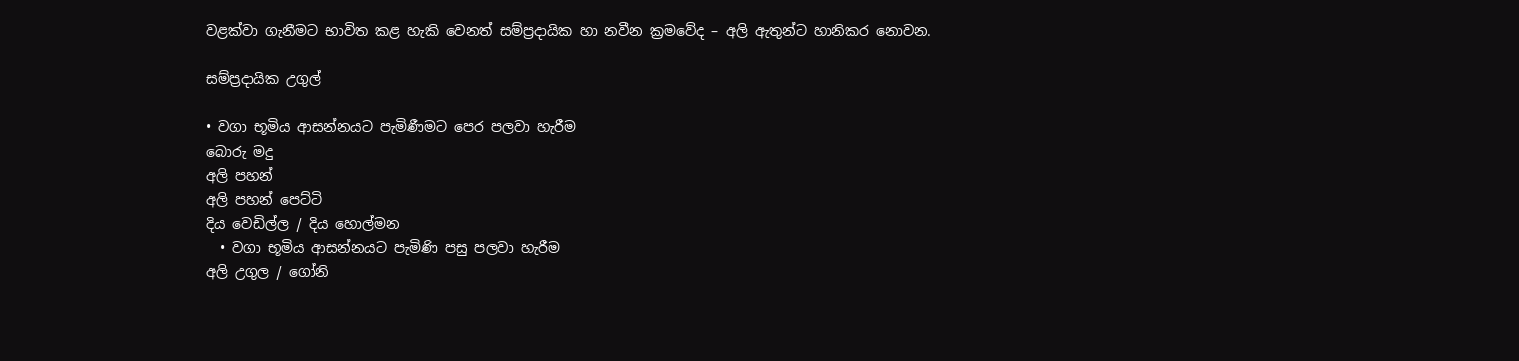වළක්වා ගැනීමට භාවිත කළ හැකි වෙනත් සම්ප්‍රදායික හා නවීන ක්‍රමවේද – අලි ඇතුන්ට හානිකර නොවන.

සම්ප්‍රදායික උගුල්

• වගා භූමිය ආසන්නයට පැමිණීමට පෙර පලවා හැරීම
බොරු මදු
අලි පහන්
අලි පහන් පෙට්ටි
දිය වෙඩිල්ල / දිය හොල්මන
  • වගා භූමිය ආසන්නයට පැමිණි පසු පලවා හැරීම
අලි උගුල / ගෝනි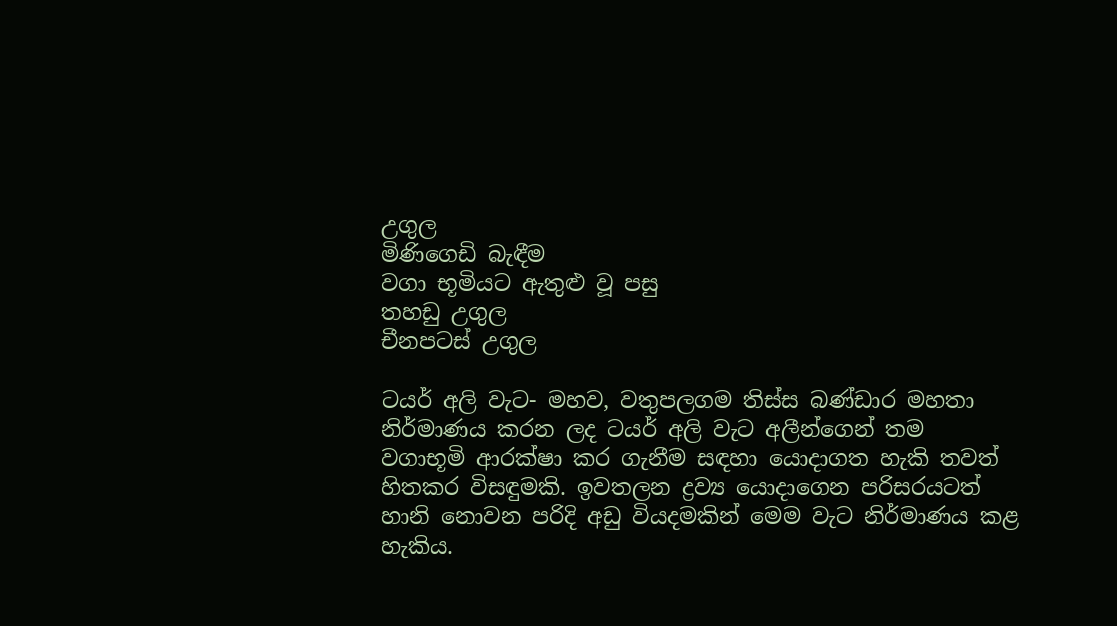උගුල
මිණිගෙඩි බැඳීම
වගා භූමියට ඇතුළු වූ පසු
තහඩු උගුල
චීනපටස් උගුල

ටයර් අලි වැට- මහව, වතුපලගම තිස්ස බණ්ඩාර මහතා නිර්මාණය කරන ලද ටයර් අලි වැට අලීන්ගෙන් තම වගාභූමි ආරක්ෂා කර ගැනීම සඳහා යොදාගත හැකි තවත් හිතකර විසඳුමකි. ඉවතලන ද්‍රව්‍ය යොදාගෙන පරිසරයටත් හානි නොවන පරිදි අඩු වියදමකින් මෙම වැට නිර්මාණය කළ හැකිය.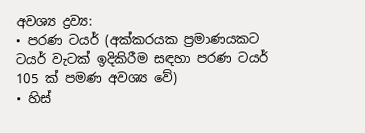අවශ්‍ය ද්‍රව්‍ය:
• පරණ ටයර් (අක්කරයක ප්‍රමාණයකට ටයර් වැටක් ඉදිකිරීම සඳහා පරණ ටයර් 105 ක් පමණ අවශ්‍ය වේ)
• හිස්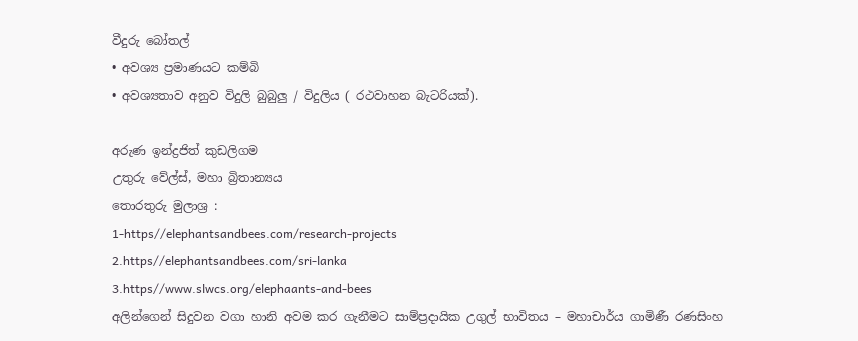වීදුරු බෝතල්
• අවශ්‍ය ප්‍රමාණයට කම්බි
• අවශ්‍යතාව අනුව විදුලි බුබුලු‍ / විදුලිය ( රථවාහන බැටරියක්).

අරුණ ඉන්ද්‍රජිත් කුඩලිගම
උතුරු වේල්ස්, මහා බ්‍රිතාන්‍යය
තොරතුරු මුලාශ්‍ර :
1-https//elephantsandbees.com/research-projects
2.https//elephantsandbees.com/sri-lanka
3.https//www.slwcs.org/elephaants-and-bees
අලින්ගෙන් සිදුවන වගා හානි අවම කර ගැනීමට සාම්ප්‍රදායික උගුල් භාවිතය – මහාචාර්ය ගාමිණී රණසිංහ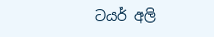ටයර් අලි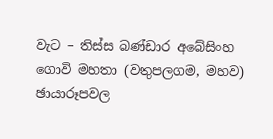වැට – තිස්ස බණ්ඩාර අබේසිංහ ගොවි මහතා (වතුපලගම, මහව)
ඡායාරූපවල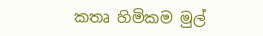කතෘ හිමිකම මුල්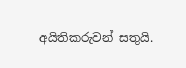අයිතිකරුවන් සතුයි.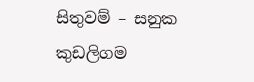සිතුවම් – සනුක කුඩලිගම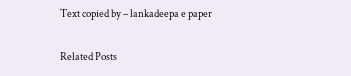Text copied by – lankadeepa e paper

Related Posts